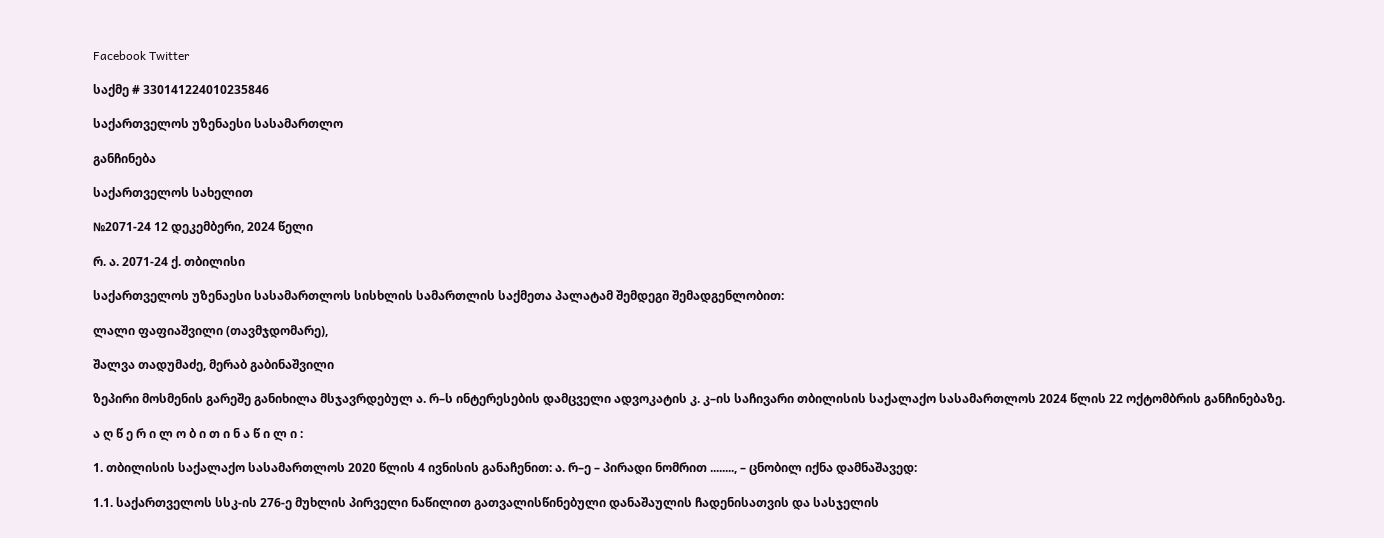Facebook Twitter

საქმე # 330141224010235846

საქართველოს უზენაესი სასამართლო

განჩინება

საქართველოს სახელით

№2071-24 12 დეკემბერი, 2024 წელი

რ. ა. 2071-24 ქ. თბილისი

საქართველოს უზენაესი სასამართლოს სისხლის სამართლის საქმეთა პალატამ შემდეგი შემადგენლობით:

ლალი ფაფიაშვილი (თავმჯდომარე),

შალვა თადუმაძე, მერაბ გაბინაშვილი

ზეპირი მოსმენის გარეშე განიხილა მსჯავრდებულ ა. რ–ს ინტერესების დამცველი ადვოკატის კ. კ–ის საჩივარი თბილისის საქალაქო სასამართლოს 2024 წლის 22 ოქტომბრის განჩინებაზე.

ა ღ წ ე რ ი ლ ო ბ ი თ ი ნ ა წ ი ლ ი :

1. თბილისის საქალაქო სასამართლოს 2020 წლის 4 ივნისის განაჩენით: ა. რ–ე – პირადი ნომრით ........, – ცნობილ იქნა დამნაშავედ:

1.1. საქართველოს სსკ-ის 276-ე მუხლის პირველი ნაწილით გათვალისწინებული დანაშაულის ჩადენისათვის და სასჯელის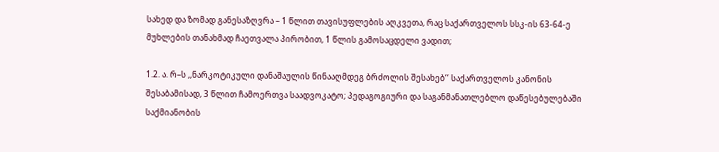სახედ და ზომად განესაზღვრა – 1 წლით თავისუფლების აღკვეთა, რაც საქართველოს სსკ-ის 63-64-ე მუხლების თანახმად ჩაეთვალა პირობით, 1 წლის გამოსაცდელი ვადით;

1.2. ა. რ–ს ,,ნარკოტიკული დანაშაულის წინააღმდეგ ბრძოლის შესახებ‘‘ საქართველოს კანონის შესაბამისად, 3 წლით ჩამოერთვა საადვოკატო; პედაგოგიური და საგანმანათლებლო დაწესებულებაში საქმიანობის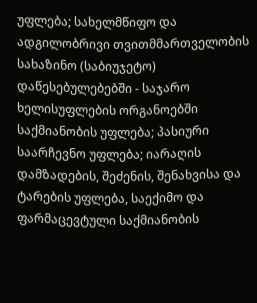უფლება; სახელმწიფო და ადგილობრივი თვითმმართველობის სახაზინო (საბიუჯეტო) დაწესებულებებში - საჯარო ხელისუფლების ორგანოებში საქმიანობის უფლება; პასიური საარჩევნო უფლება; იარაღის დამზადების, შეძენის, შენახვისა და ტარების უფლება, საექიმო და ფარმაცევტული საქმიანობის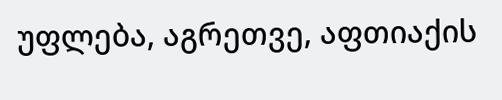უფლება, აგრეთვე, აფთიაქის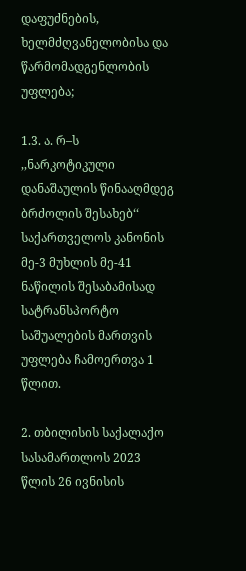დაფუძნების, ხელმძღვანელობისა და წარმომადგენლობის უფლება;

1.3. ა. რ–ს ,,ნარკოტიკული დანაშაულის წინააღმდეგ ბრძოლის შესახებ‘‘ საქართველოს კანონის მე-3 მუხლის მე-41 ნაწილის შესაბამისად სატრანსპორტო საშუალების მართვის უფლება ჩამოერთვა 1 წლით.

2. თბილისის საქალაქო სასამართლოს 2023 წლის 26 ივნისის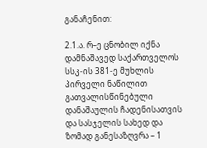განაჩენით:

2.1.ა. რ–ე ცნობილ იქნა დამნაშავედ საქართველოს სსკ-ის 381-ე მუხლის პირველი ნაწილით გათვალისწინებული დანაშაულის ჩადენისათვის და სასჯელის სახედ და ზომად განესაზღვრა – 1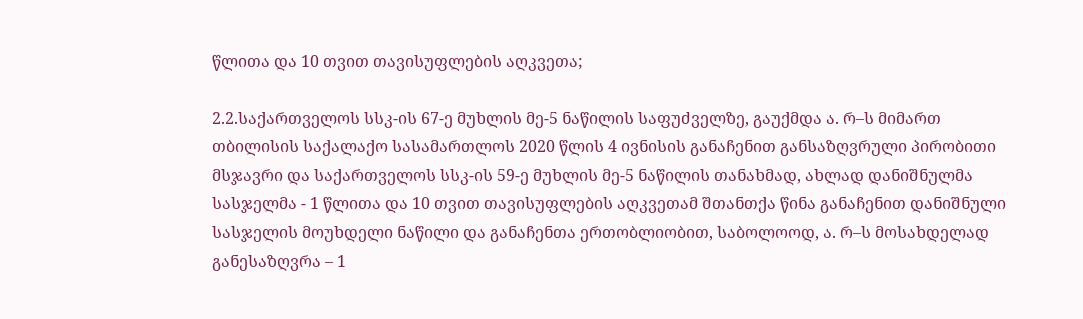წლითა და 10 თვით თავისუფლების აღკვეთა;

2.2.საქართველოს სსკ-ის 67-ე მუხლის მე-5 ნაწილის საფუძველზე, გაუქმდა ა. რ–ს მიმართ თბილისის საქალაქო სასამართლოს 2020 წლის 4 ივნისის განაჩენით განსაზღვრული პირობითი მსჯავრი და საქართველოს სსკ-ის 59-ე მუხლის მე-5 ნაწილის თანახმად, ახლად დანიშნულმა სასჯელმა - 1 წლითა და 10 თვით თავისუფლების აღკვეთამ შთანთქა წინა განაჩენით დანიშნული სასჯელის მოუხდელი ნაწილი და განაჩენთა ერთობლიობით, საბოლოოდ, ა. რ–ს მოსახდელად განესაზღვრა – 1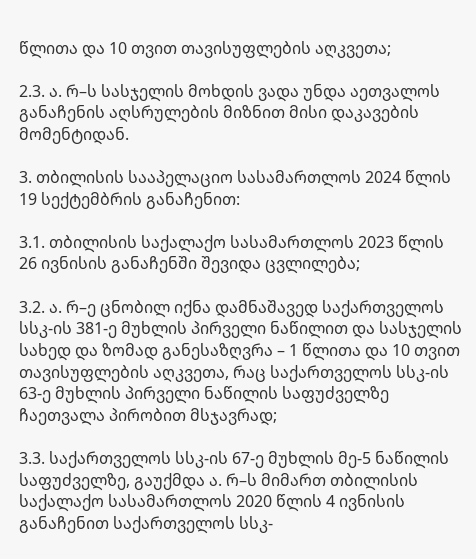წლითა და 10 თვით თავისუფლების აღკვეთა;

2.3. ა. რ–ს სასჯელის მოხდის ვადა უნდა აეთვალოს განაჩენის აღსრულების მიზნით მისი დაკავების მომენტიდან.

3. თბილისის სააპელაციო სასამართლოს 2024 წლის 19 სექტემბრის განაჩენით:

3.1. თბილისის საქალაქო სასამართლოს 2023 წლის 26 ივნისის განაჩენში შევიდა ცვლილება;

3.2. ა. რ–ე ცნობილ იქნა დამნაშავედ საქართველოს სსკ-ის 381-ე მუხლის პირველი ნაწილით და სასჯელის სახედ და ზომად განესაზღვრა – 1 წლითა და 10 თვით თავისუფლების აღკვეთა, რაც საქართველოს სსკ-ის 63-ე მუხლის პირველი ნაწილის საფუძველზე ჩაეთვალა პირობით მსჯავრად;

3.3. საქართველოს სსკ-ის 67-ე მუხლის მე-5 ნაწილის საფუძველზე, გაუქმდა ა. რ–ს მიმართ თბილისის საქალაქო სასამართლოს 2020 წლის 4 ივნისის განაჩენით საქართველოს სსკ-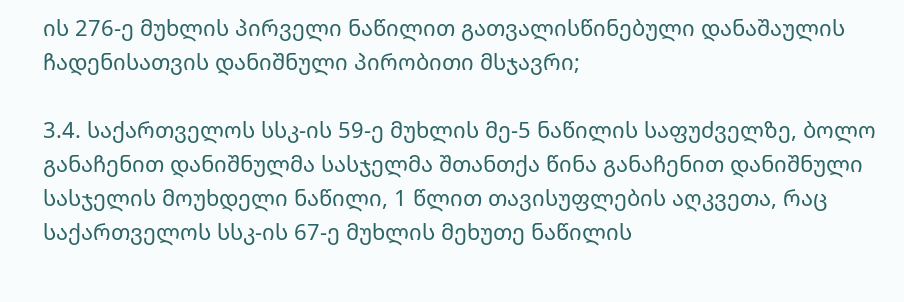ის 276-ე მუხლის პირველი ნაწილით გათვალისწინებული დანაშაულის ჩადენისათვის დანიშნული პირობითი მსჯავრი;

3.4. საქართველოს სსკ-ის 59-ე მუხლის მე-5 ნაწილის საფუძველზე, ბოლო განაჩენით დანიშნულმა სასჯელმა შთანთქა წინა განაჩენით დანიშნული სასჯელის მოუხდელი ნაწილი, 1 წლით თავისუფლების აღკვეთა, რაც საქართველოს სსკ-ის 67-ე მუხლის მეხუთე ნაწილის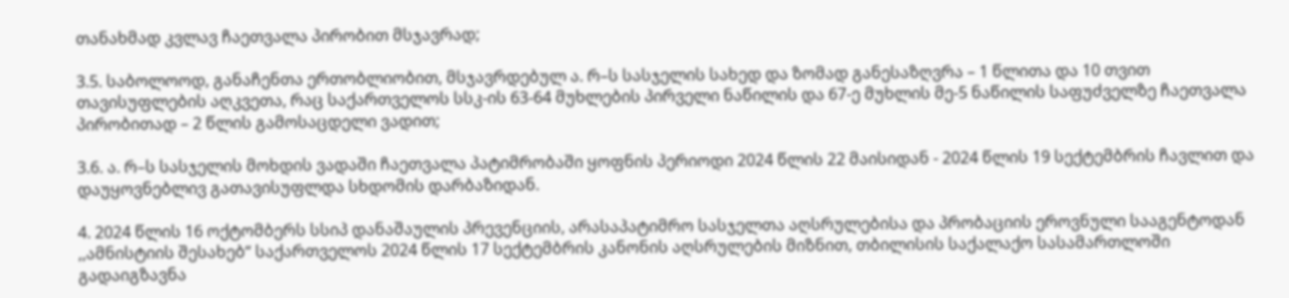თანახმად კვლავ ჩაეთვალა პირობით მსჯავრად;

3.5. საბოლოოდ, განაჩენთა ერთობლიობით, მსჯავრდებულ ა. რ–ს სასჯელის სახედ და ზომად განესაზღვრა – 1 წლითა და 10 თვით თავისუფლების აღკვეთა, რაც საქართველოს სსკ-ის 63-64 მუხლების პირველი ნაწილის და 67-ე მუხლის მე-5 ნაწილის საფუძველზე ჩაეთვალა პირობითად – 2 წლის გამოსაცდელი ვადით;

3.6. ა. რ–ს სასჯელის მოხდის ვადაში ჩაეთვალა პატიმრობაში ყოფნის პერიოდი 2024 წლის 22 მაისიდან - 2024 წლის 19 სექტემბრის ჩავლით და დაუყოვნებლივ გათავისუფლდა სხდომის დარბაზიდან.

4. 2024 წლის 16 ოქტომბერს სსიპ დანაშაულის პრევენციის, არასაპატიმრო სასჯელთა აღსრულებისა და პრობაციის ეროვნული სააგენტოდან ,,ამნისტიის შესახებ“ საქართველოს 2024 წლის 17 სექტემბრის კანონის აღსრულების მიზნით, თბილისის საქალაქო სასამართლოში გადაიგზავნა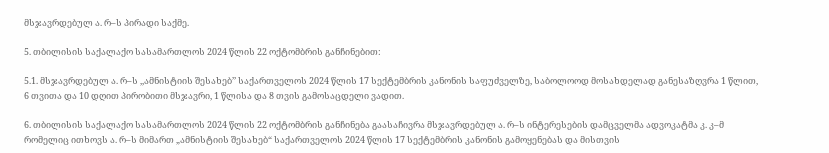მსჯავრდებულ ა. რ–ს პირადი საქმე.

5. თბილისის საქალაქო სასამართლოს 2024 წლის 22 ოქტომბრის განჩინებით:

5.1. მსჯავრდებულ ა. რ–ს ,,ამნისტიის შესახებ’’ საქართველოს 2024 წლის 17 სექტემბრის კანონის საფუძველზე, საბოლოოდ მოსახდელად განესაზღვრა 1 წლით, 6 თვითა და 10 დღით პირობითი მსჯავრი, 1 წლისა და 8 თვის გამოსაცდელი ვადით.

6. თბილისის საქალაქო სასამართლოს 2024 წლის 22 ოქტომბრის განჩინება გაასაჩივრა მსჯავრდებულ ა. რ–ს ინტერესების დამცველმა ადვოკატმა კ. კ–მ რომელიც ითხოვს ა. რ–ს მიმართ „ამნისტიის შესახებ“ საქართველოს 2024 წლის 17 სექტემბრის კანონის გამოყენებას და მისთვის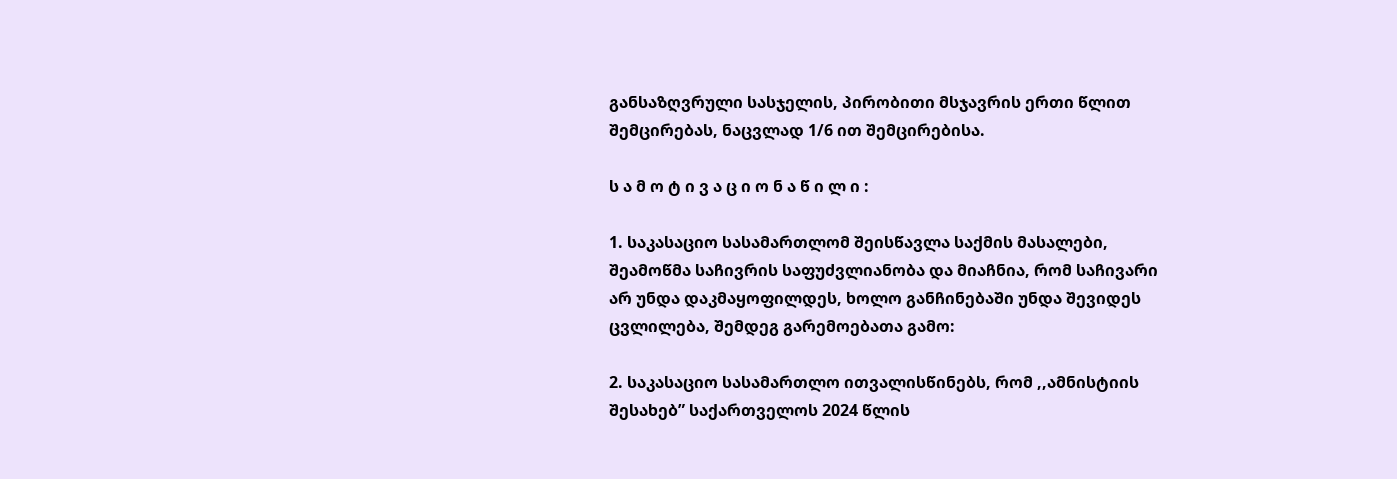განსაზღვრული სასჯელის, პირობითი მსჯავრის ერთი წლით შემცირებას, ნაცვლად 1/6 ით შემცირებისა.

ს ა მ ო ტ ი ვ ა ც ი ო ნ ა წ ი ლ ი :

1. საკასაციო სასამართლომ შეისწავლა საქმის მასალები, შეამოწმა საჩივრის საფუძვლიანობა და მიაჩნია, რომ საჩივარი არ უნდა დაკმაყოფილდეს, ხოლო განჩინებაში უნდა შევიდეს ცვლილება, შემდეგ გარემოებათა გამო:

2. საკასაციო სასამართლო ითვალისწინებს, რომ ,,ამნისტიის შესახებ” საქართველოს 2024 წლის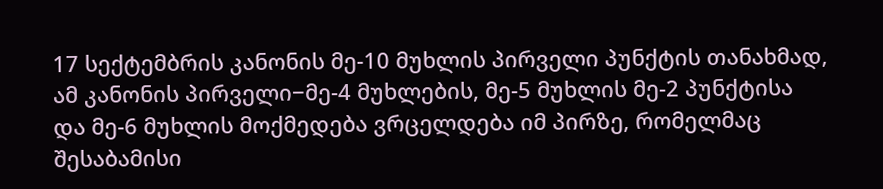17 სექტემბრის კანონის მე-10 მუხლის პირველი პუნქტის თანახმად, ამ კანონის პირველი−მე-4 მუხლების, მე-5 მუხლის მე-2 პუნქტისა და მე-6 მუხლის მოქმედება ვრცელდება იმ პირზე, რომელმაც შესაბამისი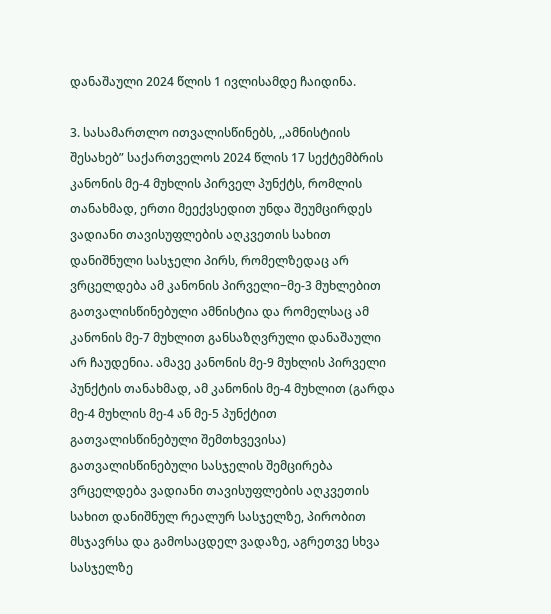დანაშაული 2024 წლის 1 ივლისამდე ჩაიდინა.

3. სასამართლო ითვალისწინებს, ,,ამნისტიის შესახებ” საქართველოს 2024 წლის 17 სექტემბრის კანონის მე-4 მუხლის პირველ პუნქტს, რომლის თანახმად, ერთი მეექვსედით უნდა შეუმცირდეს ვადიანი თავისუფლების აღკვეთის სახით დანიშნული სასჯელი პირს, რომელზედაც არ ვრცელდება ამ კანონის პირველი−მე-3 მუხლებით გათვალისწინებული ამნისტია და რომელსაც ამ კანონის მე-7 მუხლით განსაზღვრული დანაშაული არ ჩაუდენია. ამავე კანონის მე-9 მუხლის პირველი პუნქტის თანახმად, ამ კანონის მე-4 მუხლით (გარდა მე-4 მუხლის მე-4 ან მე-5 პუნქტით გათვალისწინებული შემთხვევისა) გათვალისწინებული სასჯელის შემცირება ვრცელდება ვადიანი თავისუფლების აღკვეთის სახით დანიშნულ რეალურ სასჯელზე, პირობით მსჯავრსა და გამოსაცდელ ვადაზე, აგრეთვე სხვა სასჯელზე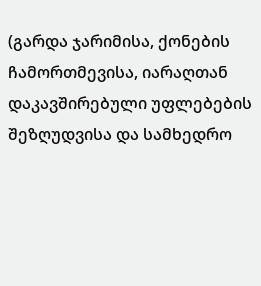(გარდა ჯარიმისა, ქონების ჩამორთმევისა, იარაღთან დაკავშირებული უფლებების შეზღუდვისა და სამხედრო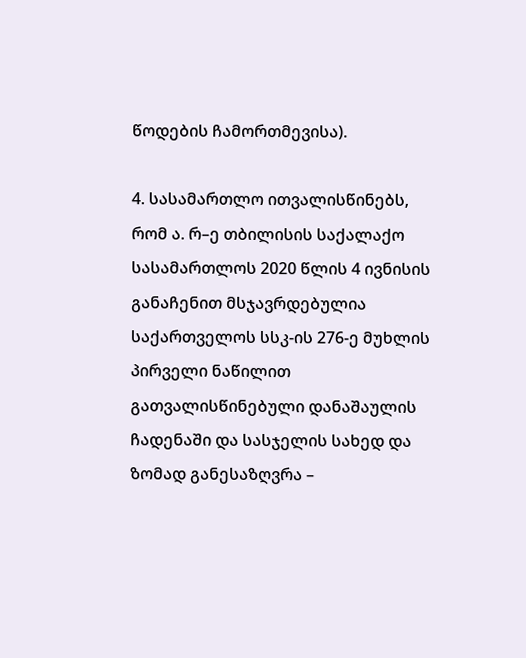წოდების ჩამორთმევისა).

4. სასამართლო ითვალისწინებს, რომ ა. რ–ე თბილისის საქალაქო სასამართლოს 2020 წლის 4 ივნისის განაჩენით მსჯავრდებულია საქართველოს სსკ-ის 276-ე მუხლის პირველი ნაწილით გათვალისწინებული დანაშაულის ჩადენაში და სასჯელის სახედ და ზომად განესაზღვრა –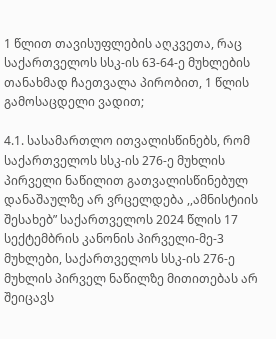1 წლით თავისუფლების აღკვეთა, რაც საქართველოს სსკ-ის 63-64-ე მუხლების თანახმად ჩაეთვალა პირობით, 1 წლის გამოსაცდელი ვადით;

4.1. სასამართლო ითვალისწინებს, რომ საქართველოს სსკ-ის 276-ე მუხლის პირველი ნაწილით გათვალისწინებულ დანაშაულზე არ ვრცელდება ,,ამნისტიის შესახებ” საქართველოს 2024 წლის 17 სექტემბრის კანონის პირველი-მე-3 მუხლები, საქართველოს სსკ-ის 276-ე მუხლის პირველ ნაწილზე მითითებას არ შეიცავს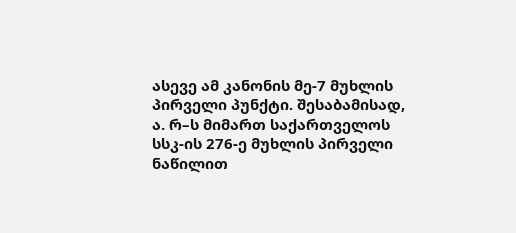ასევე ამ კანონის მე-7 მუხლის პირველი პუნქტი. შესაბამისად, ა. რ–ს მიმართ საქართველოს სსკ-ის 276-ე მუხლის პირველი ნაწილით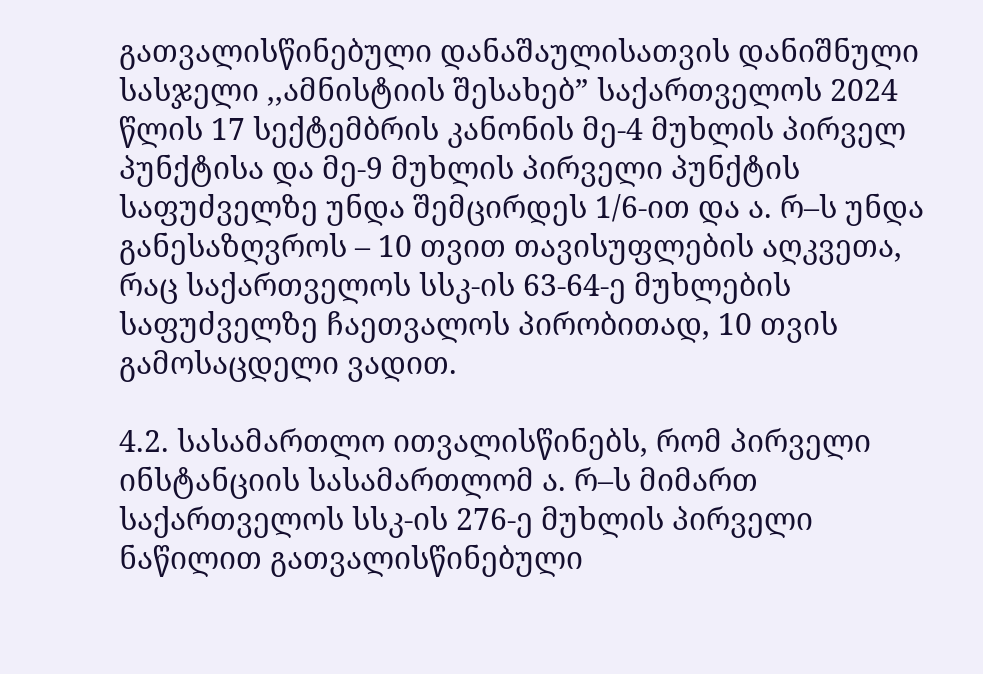გათვალისწინებული დანაშაულისათვის დანიშნული სასჯელი ,,ამნისტიის შესახებ” საქართველოს 2024 წლის 17 სექტემბრის კანონის მე-4 მუხლის პირველ პუნქტისა და მე-9 მუხლის პირველი პუნქტის საფუძველზე უნდა შემცირდეს 1/6-ით და ა. რ–ს უნდა განესაზღვროს – 10 თვით თავისუფლების აღკვეთა, რაც საქართველოს სსკ-ის 63-64-ე მუხლების საფუძველზე ჩაეთვალოს პირობითად, 10 თვის გამოსაცდელი ვადით.

4.2. სასამართლო ითვალისწინებს, რომ პირველი ინსტანციის სასამართლომ ა. რ–ს მიმართ საქართველოს სსკ-ის 276-ე მუხლის პირველი ნაწილით გათვალისწინებული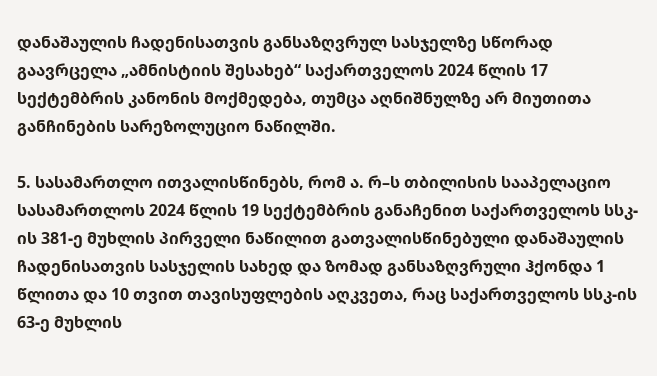დანაშაულის ჩადენისათვის განსაზღვრულ სასჯელზე სწორად გაავრცელა „ამნისტიის შესახებ“ საქართველოს 2024 წლის 17 სექტემბრის კანონის მოქმედება, თუმცა აღნიშნულზე არ მიუთითა განჩინების სარეზოლუციო ნაწილში.

5. სასამართლო ითვალისწინებს, რომ ა. რ–ს თბილისის სააპელაციო სასამართლოს 2024 წლის 19 სექტემბრის განაჩენით საქართველოს სსკ-ის 381-ე მუხლის პირველი ნაწილით გათვალისწინებული დანაშაულის ჩადენისათვის სასჯელის სახედ და ზომად განსაზღვრული ჰქონდა 1 წლითა და 10 თვით თავისუფლების აღკვეთა, რაც საქართველოს სსკ-ის 63-ე მუხლის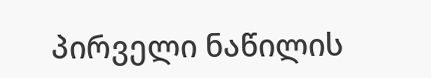პირველი ნაწილის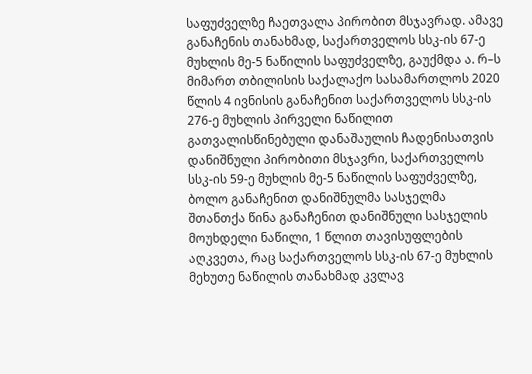საფუძველზე ჩაეთვალა პირობით მსჯავრად. ამავე განაჩენის თანახმად, საქართველოს სსკ-ის 67-ე მუხლის მე-5 ნაწილის საფუძველზე, გაუქმდა ა. რ–ს მიმართ თბილისის საქალაქო სასამართლოს 2020 წლის 4 ივნისის განაჩენით საქართველოს სსკ-ის 276-ე მუხლის პირველი ნაწილით გათვალისწინებული დანაშაულის ჩადენისათვის დანიშნული პირობითი მსჯავრი, საქართველოს სსკ-ის 59-ე მუხლის მე-5 ნაწილის საფუძველზე, ბოლო განაჩენით დანიშნულმა სასჯელმა შთანთქა წინა განაჩენით დანიშნული სასჯელის მოუხდელი ნაწილი, 1 წლით თავისუფლების აღკვეთა, რაც საქართველოს სსკ-ის 67-ე მუხლის მეხუთე ნაწილის თანახმად კვლავ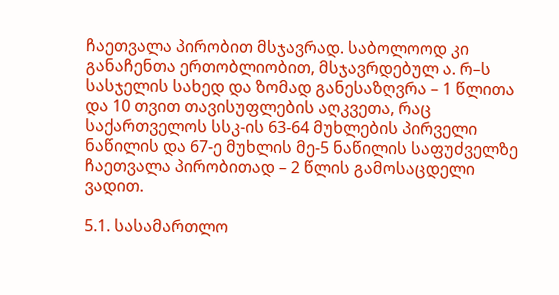ჩაეთვალა პირობით მსჯავრად. საბოლოოდ კი განაჩენთა ერთობლიობით, მსჯავრდებულ ა. რ–ს სასჯელის სახედ და ზომად განესაზღვრა – 1 წლითა და 10 თვით თავისუფლების აღკვეთა, რაც საქართველოს სსკ-ის 63-64 მუხლების პირველი ნაწილის და 67-ე მუხლის მე-5 ნაწილის საფუძველზე ჩაეთვალა პირობითად – 2 წლის გამოსაცდელი ვადით.

5.1. სასამართლო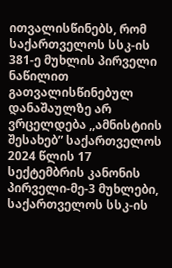ითვალისწინებს, რომ საქართველოს სსკ-ის 381-ე მუხლის პირველი ნაწილით გათვალისწინებულ დანაშაულზე არ ვრცელდება ,,ამნისტიის შესახებ” საქართველოს 2024 წლის 17 სექტემბრის კანონის პირველი-მე-3 მუხლები, საქართველოს სსკ-ის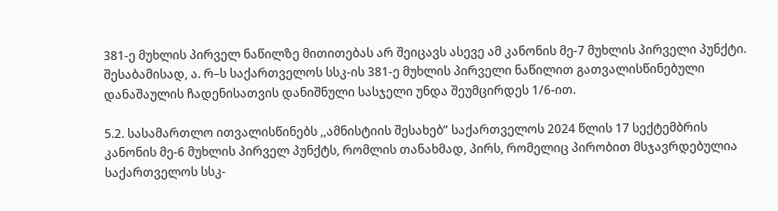381-ე მუხლის პირველ ნაწილზე მითითებას არ შეიცავს ასევე ამ კანონის მე-7 მუხლის პირველი პუნქტი. შესაბამისად, ა. რ–ს საქართველოს სსკ-ის 381-ე მუხლის პირველი ნაწილით გათვალისწინებული დანაშაულის ჩადენისათვის დანიშნული სასჯელი უნდა შეუმცირდეს 1/6-ით.

5.2. სასამართლო ითვალისწინებს ,,ამნისტიის შესახებ” საქართველოს 2024 წლის 17 სექტემბრის კანონის მე-6 მუხლის პირველ პუნქტს, რომლის თანახმად, პირს, რომელიც პირობით მსჯავრდებულია საქართველოს სსკ-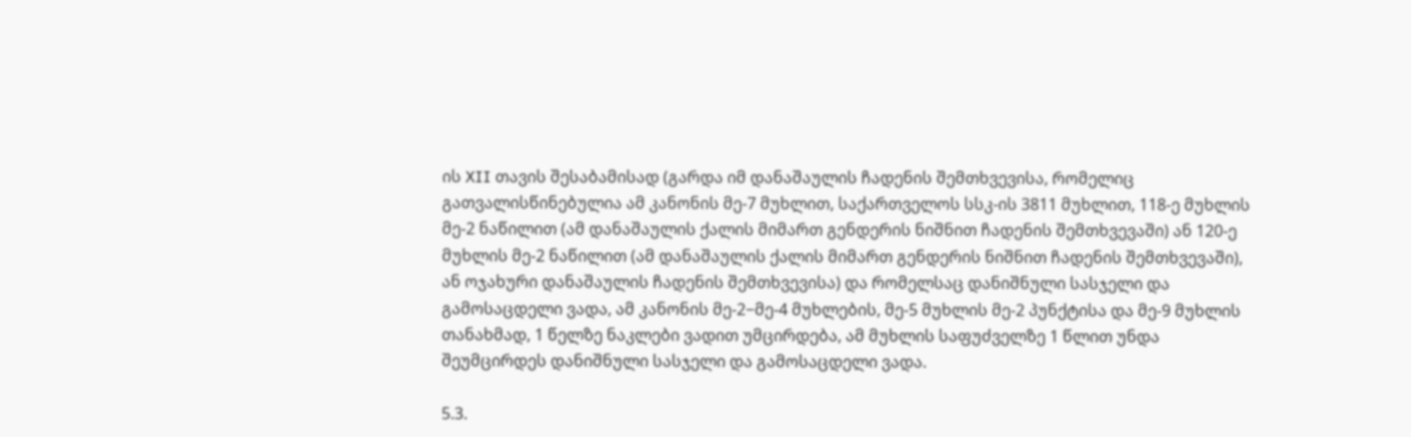ის XII თავის შესაბამისად (გარდა იმ დანაშაულის ჩადენის შემთხვევისა, რომელიც გათვალისწინებულია ამ კანონის მე-7 მუხლით, საქართველოს სსკ-ის 3811 მუხლით, 118-ე მუხლის მე-2 ნაწილით (ამ დანაშაულის ქალის მიმართ გენდერის ნიშნით ჩადენის შემთხვევაში) ან 120-ე მუხლის მე-2 ნაწილით (ამ დანაშაულის ქალის მიმართ გენდერის ნიშნით ჩადენის შემთხვევაში), ან ოჯახური დანაშაულის ჩადენის შემთხვევისა) და რომელსაც დანიშნული სასჯელი და გამოსაცდელი ვადა, ამ კანონის მე-2−მე-4 მუხლების, მე-5 მუხლის მე-2 პუნქტისა და მე-9 მუხლის თანახმად, 1 წელზე ნაკლები ვადით უმცირდება, ამ მუხლის საფუძველზე 1 წლით უნდა შეუმცირდეს დანიშნული სასჯელი და გამოსაცდელი ვადა.

5.3.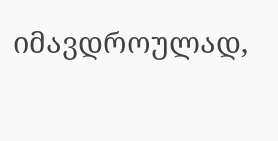იმავდროულად,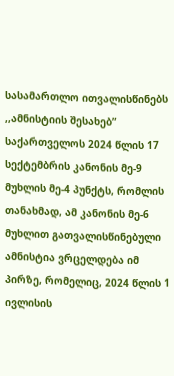სასამართლო ითვალისწინებს ,,ამნისტიის შესახებ” საქართველოს 2024 წლის 17 სექტემბრის კანონის მე-9 მუხლის მე-4 პუნქტს, რომლის თანახმად, ამ კანონის მე-6 მუხლით გათვალისწინებული ამნისტია ვრცელდება იმ პირზე, რომელიც, 2024 წლის 1 ივლისის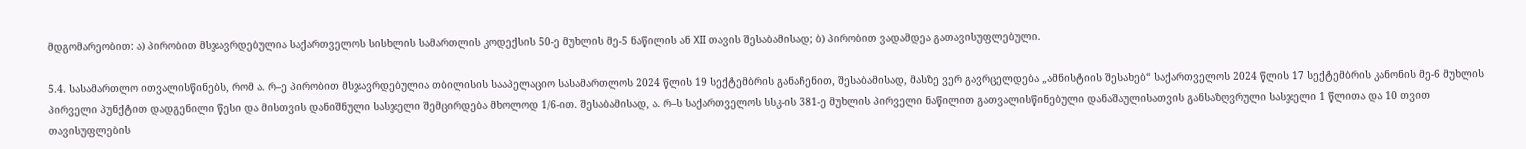მდგომარეობით: ა) პირობით მსჯავრდებულია საქართველოს სისხლის სამართლის კოდექსის 50-ე მუხლის მე-5 ნაწილის ან XII თავის შესაბამისად; ბ) პირობით ვადამდეა გათავისუფლებული.

5.4. სასამართლო ითვალისწინებს, რომ ა. რ–ე პირობით მსჯავრდებულია თბილისის სააპელაციო სასამართლოს 2024 წლის 19 სექტემბრის განაჩენით, შესაბამისად, მასზე ვერ გავრცელდება „ამნისტიის შესახებ“ საქართველოს 2024 წლის 17 სექტემბრის კანონის მე-6 მუხლის პირველი პუნქტით დადგენილი წესი და მისთვის დანიშნული სასჯელი შემცირდება მხოლოდ 1/6-ით. შესაბამისად, ა. რ–ს საქართველოს სსკ-ის 381-ე მუხლის პირველი ნაწილით გათვალისწინებული დანაშაულისათვის განსაზღვრული სასჯელი 1 წლითა და 10 თვით თავისუფლების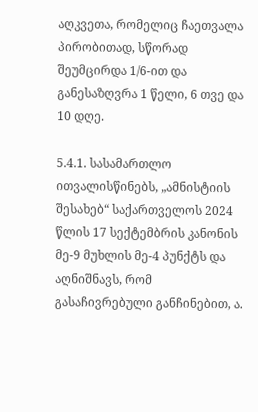აღკვეთა, რომელიც ჩაეთვალა პირობითად, სწორად შეუმცირდა 1/6-ით და განესაზღვრა 1 წელი, 6 თვე და 10 დღე.

5.4.1. სასამართლო ითვალისწინებს, „ამნისტიის შესახებ“ საქართველოს 2024 წლის 17 სექტემბრის კანონის მე-9 მუხლის მე-4 პუნქტს და აღნიშნავს, რომ გასაჩივრებული განჩინებით, ა.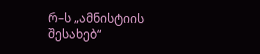რ–ს „ამნისტიის შესახებ“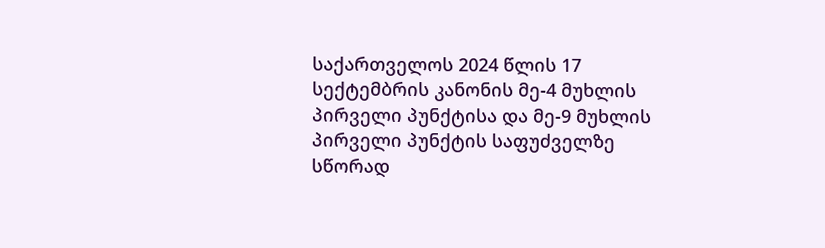საქართველოს 2024 წლის 17 სექტემბრის კანონის მე-4 მუხლის პირველი პუნქტისა და მე-9 მუხლის პირველი პუნქტის საფუძველზე სწორად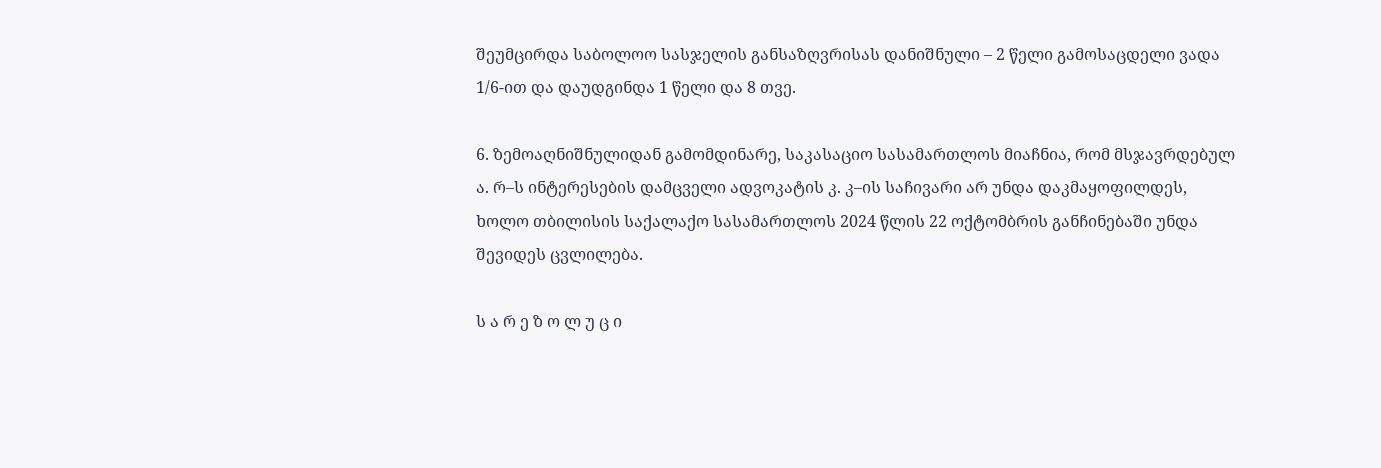შეუმცირდა საბოლოო სასჯელის განსაზღვრისას დანიშნული – 2 წელი გამოსაცდელი ვადა 1/6-ით და დაუდგინდა 1 წელი და 8 თვე.

6. ზემოაღნიშნულიდან გამომდინარე, საკასაციო სასამართლოს მიაჩნია, რომ მსჯავრდებულ ა. რ–ს ინტერესების დამცველი ადვოკატის კ. კ–ის საჩივარი არ უნდა დაკმაყოფილდეს, ხოლო თბილისის საქალაქო სასამართლოს 2024 წლის 22 ოქტომბრის განჩინებაში უნდა შევიდეს ცვლილება.

ს ა რ ე ზ ო ლ უ ც ი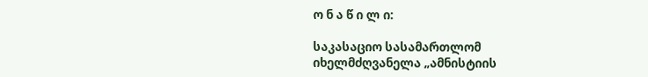ო ნ ა წ ი ლ ი:

საკასაციო სასამართლომ იხელმძღვანელა „ამნისტიის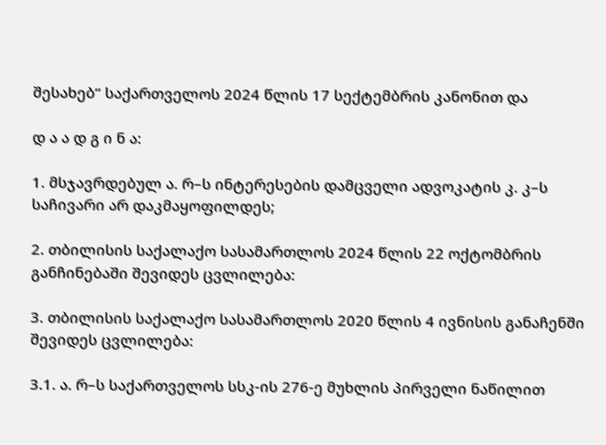შესახებ“ საქართველოს 2024 წლის 17 სექტემბრის კანონით და

დ ა ა დ გ ი ნ ა:

1. მსჯავრდებულ ა. რ–ს ინტერესების დამცველი ადვოკატის კ. კ–ს საჩივარი არ დაკმაყოფილდეს;

2. თბილისის საქალაქო სასამართლოს 2024 წლის 22 ოქტომბრის განჩინებაში შევიდეს ცვლილება:

3. თბილისის საქალაქო სასამართლოს 2020 წლის 4 ივნისის განაჩენში შევიდეს ცვლილება:

3.1. ა. რ–ს საქართველოს სსკ-ის 276-ე მუხლის პირველი ნაწილით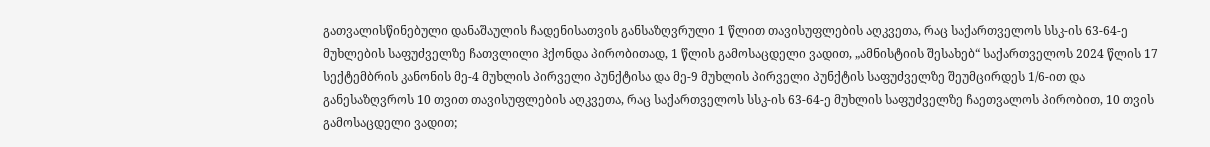გათვალისწინებული დანაშაულის ჩადენისათვის განსაზღვრული 1 წლით თავისუფლების აღკვეთა, რაც საქართველოს სსკ-ის 63-64-ე მუხლების საფუძველზე ჩათვლილი ჰქონდა პირობითად, 1 წლის გამოსაცდელი ვადით, „ამნისტიის შესახებ“ საქართველოს 2024 წლის 17 სექტემბრის კანონის მე-4 მუხლის პირველი პუნქტისა და მე-9 მუხლის პირველი პუნქტის საფუძველზე შეუმცირდეს 1/6-ით და განესაზღვროს 10 თვით თავისუფლების აღკვეთა, რაც საქართველოს სსკ-ის 63-64-ე მუხლის საფუძველზე ჩაეთვალოს პირობით, 10 თვის გამოსაცდელი ვადით;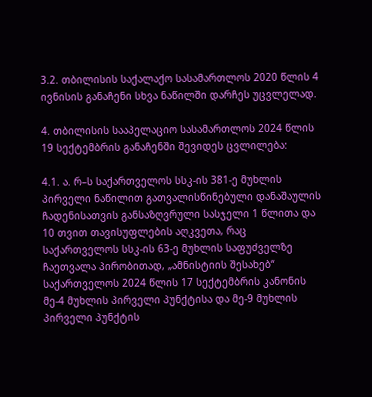3.2. თბილისის საქალაქო სასამართლოს 2020 წლის 4 ივნისის განაჩენი სხვა ნაწილში დარჩეს უცვლელად.

4. თბილისის სააპელაციო სასამართლოს 2024 წლის 19 სექტემბრის განაჩენში შევიდეს ცვლილება:

4.1. ა. რ–ს საქართველოს სსკ-ის 381-ე მუხლის პირველი ნაწილით გათვალისწინებული დანაშაულის ჩადენისათვის განსაზღვრული სასჯელი 1 წლითა და 10 თვით თავისუფლების აღკვეთა, რაც საქართველოს სსკ-ის 63-ე მუხლის საფუძველზე ჩაეთვალა პირობითად, „ამნისტიის შესახებ“ საქართველოს 2024 წლის 17 სექტემბრის კანონის მე-4 მუხლის პირველი პუნქტისა და მე-9 მუხლის პირველი პუნქტის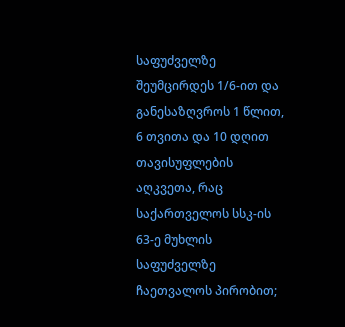საფუძველზე შეუმცირდეს 1/6-ით და განესაზღვროს 1 წლით, 6 თვითა და 10 დღით თავისუფლების აღკვეთა, რაც საქართველოს სსკ-ის 63-ე მუხლის საფუძველზე ჩაეთვალოს პირობით;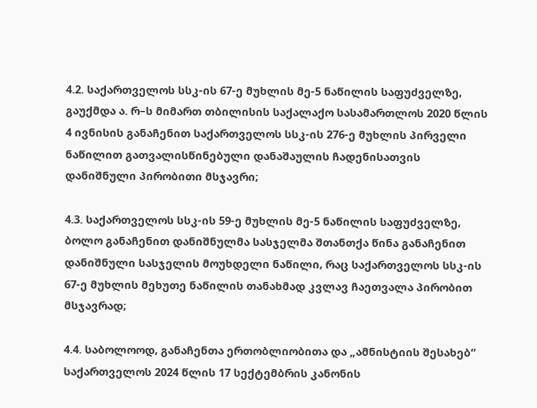4.2. საქართველოს სსკ-ის 67-ე მუხლის მე-5 ნაწილის საფუძველზე, გაუქმდა ა. რ–ს მიმართ თბილისის საქალაქო სასამართლოს 2020 წლის 4 ივნისის განაჩენით საქართველოს სსკ-ის 276-ე მუხლის პირველი ნაწილით გათვალისწინებული დანაშაულის ჩადენისათვის დანიშნული პირობითი მსჯავრი;

4.3. საქართველოს სსკ-ის 59-ე მუხლის მე-5 ნაწილის საფუძველზე, ბოლო განაჩენით დანიშნულმა სასჯელმა შთანთქა წინა განაჩენით დანიშნული სასჯელის მოუხდელი ნაწილი, რაც საქართველოს სსკ-ის 67-ე მუხლის მეხუთე ნაწილის თანახმად კვლავ ჩაეთვალა პირობით მსჯავრად;

4.4. საბოლოოდ, განაჩენთა ერთობლიობითა და „ამნისტიის შესახებ“ საქართველოს 2024 წლის 17 სექტემბრის კანონის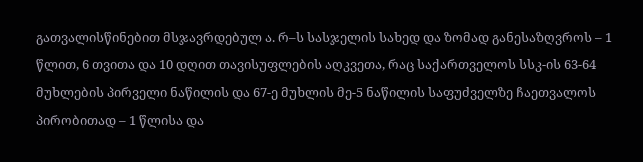გათვალისწინებით მსჯავრდებულ ა. რ–ს სასჯელის სახედ და ზომად განესაზღვროს – 1 წლით, 6 თვითა და 10 დღით თავისუფლების აღკვეთა, რაც საქართველოს სსკ-ის 63-64 მუხლების პირველი ნაწილის და 67-ე მუხლის მე-5 ნაწილის საფუძველზე ჩაეთვალოს პირობითად – 1 წლისა და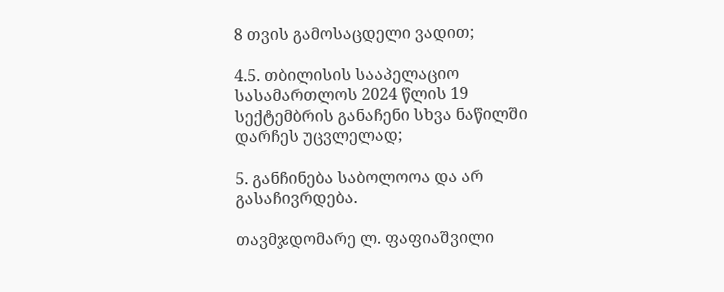8 თვის გამოსაცდელი ვადით;

4.5. თბილისის სააპელაციო სასამართლოს 2024 წლის 19 სექტემბრის განაჩენი სხვა ნაწილში დარჩეს უცვლელად;

5. განჩინება საბოლოოა და არ გასაჩივრდება.

თავმჯდომარე ლ. ფაფიაშვილი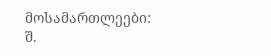მოსამართლეები: შ.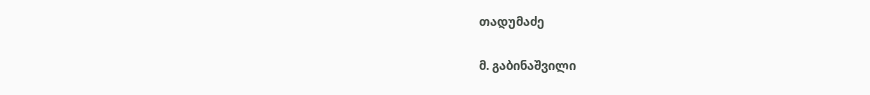თადუმაძე

მ. გაბინაშვილი